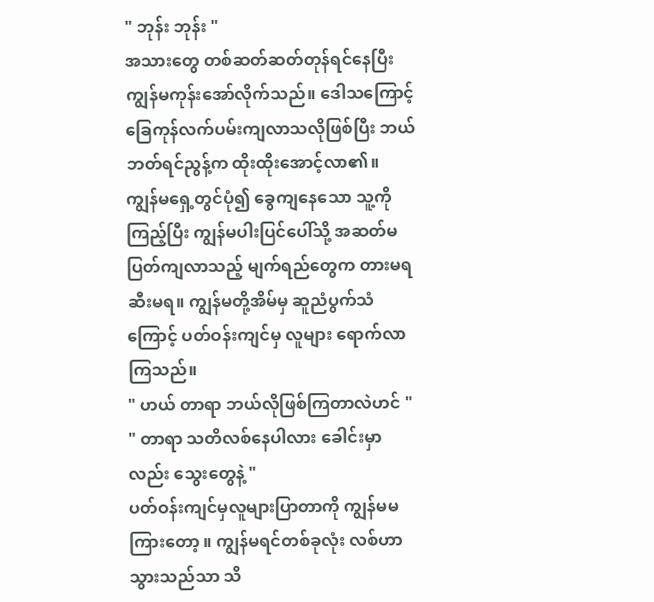" ဘုန်း ဘုန်း "
အသားတွေ တစ်ဆတ်ဆတ်တုန်ရင်နေပြီး ကျွန်မကုန်းအော်လိုက်သည်။ ဒေါသကြောင့် ခြေကုန်လက်ပမ်းကျလာသလိုဖြစ်ပြီး ဘယ်ဘတ်ရင်ညွန့်က ထိုးထိုးအောင့်လာ၏။
ကျွန်မရှေ့တွင်ပုံ၍ ခွေကျနေသော သူ့ကိုကြည့်ပြီး ကျွန်မပါးပြင်ပေါ်သို့ အဆတ်မပြတ်ကျလာသည့် မျက်ရည်တွေက တားမရ ဆီးမရ။ ကျွန်မတို့အိမ်မှ ဆူညံပွက်သံကြောင့် ပတ်ဝန်းကျင်မှ လူများ ရောက်လာကြသည်။
" ဟယ် တာရာ ဘယ်လိုဖြစ်ကြတာလဲဟင် "
" တာရာ သတိလစ်နေပါလား ခေါင်းမှာလည်း သွေးတွေနဲ့ "
ပတ်ဝန်းကျင်မှလူများပြာတာကို ကျွန်မမကြားတော့ ။ ကျွန်မရင်တစ်ခုလုံး လစ်ဟာသွားသည်သာ သိ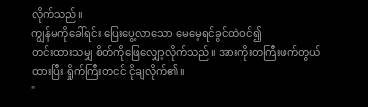လိုက်သည်။
ကျွန်မကိုခေါ်ရင်း ပြေးပွေ့လာသော မေမေ့ရင်ခွင်ထဲဝင်၍
တင်းထားသမျှ စိတ်ကိုဖြေလျှော့လိုက်သည်။ အားကိုးတကြီးဖက်တွယ်ထားပြီး ရှိုက်ကြီးတငင် ငိုချလိုက်၏။
"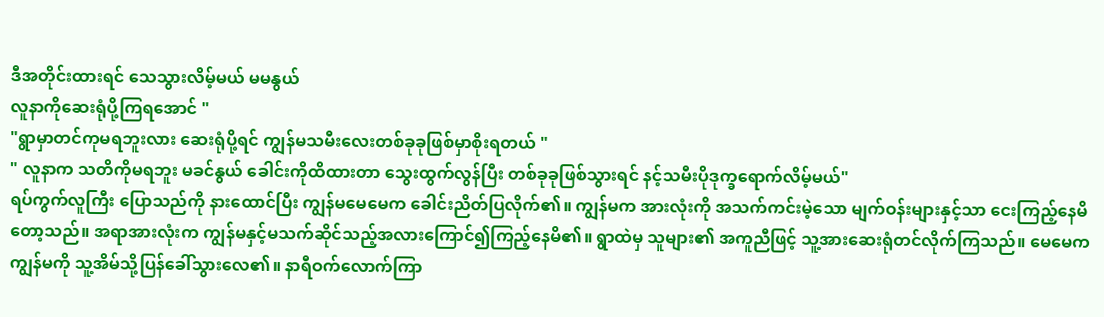ဒီအတိုင်းထားရင် သေသွားလိမ့်မယ် မမနွယ်
လူနာကိုဆေးရုံပို့ကြရအောင် "
"ရွာမှာတင်ကုမရဘူးလား ဆေးရုံပို့ရင် ကျွန်မသမီးလေးတစ်ခုခုဖြစ်မှာစိုးရတယ် "
" လူနာက သတိကိုမရဘူး မခင်နွယ် ခေါင်းကိုထိထားတာ သွေးထွက်လွန်ပြီး တစ်ခုခုဖြစ်သွားရင် နင့်သမီးပိုဒုက္ခရောက်လိမ့်မယ်"
ရပ်ကွက်လူကြီး ပြောသည်ကို နားထောင်ပြီး ကျွန်မမေမေက ခေါင်းညိတ်ပြလိုက်၏။ ကျွန်မက အားလုံးကို အသက်ကင်းမဲ့သော မျက်ဝန်းများနှင့်သာ ငေးကြည့်နေမိတော့သည်။ အရာအားလုံးက ကျွန်မနှင့်မသက်ဆိုင်သည့်အလားကြောင်၍ကြည့်နေမိ၏။ ရွာထဲမှ သူများ၏ အကူညီဖြင့် သူ့အားဆေးရုံတင်လိုက်ကြသည်။ မေမေက ကျွန်မကို သူ့အိမ်သို့ပြန်ခေါ်သွားလေ၏။ နာရီဝက်လောက်ကြာ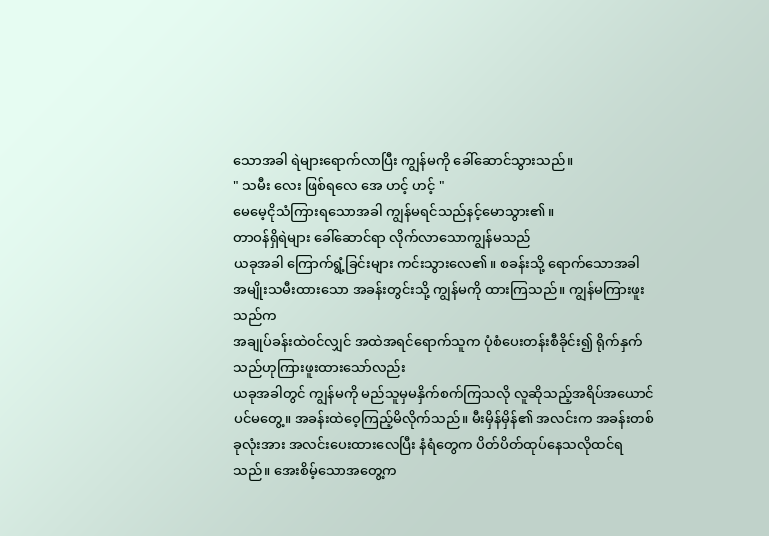သောအခါ ရဲများရောက်လာပြီး ကျွန်မကို ခေါ်ဆောင်သွားသည်။
" သမီး လေး ဖြစ်ရလေ အေ ဟင့် ဟင့် "
မေမေ့ငိုသံကြားရသောအခါ ကျွန်မရင်သည်နင့်မောသွား၏။
တာဝန်ရှိရဲများ ခေါ်ဆောင်ရာ လိုက်လာသောကျွန်မသည်
ယခုအခါ ကြောက်ရွံ့ခြင်းများ ကင်းသွားလေ၏။ စခန်းသို့ ရောက်သောအခါ အမျိုးသမီးထားသော အခန်းတွင်းသို့ ကျွန်မကို ထားကြသည်။ ကျွန်မကြားဖူးသည်က
အချုပ်ခန်းထဲဝင်လျှင် အထဲအရင်ရောက်သူက ပုံစံပေးတန်းစီခိုင်း၍ ရိုက်နှက်သည်ဟုကြားဖူးထားသော်လည်း
ယခုအခါတွင် ကျွန်မကို မည်သူမှမနှိက်စက်ကြသလို လူဆိုသည့်အရိပ်အယောင်ပင်မတွေ့။ အခန်းထဲဝေ့ကြည့်မိလိုက်သည်။ မီးမှိန်မှိန်၏ အလင်းက အခန်းတစ်ခုလုံးအား အလင်းပေးထားလေပြီး နံရံတွေက ပိတ်ပိတ်ထုပ်နေသလိုထင်ရသည်။ အေးစိမ့်သောအတွေ့က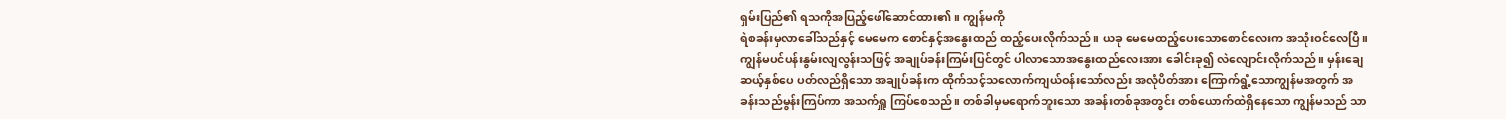ရှမ်းပြည်၏ ရသကိုအပြည့်ဖေါ်ဆောင်ထား၏။ ကျွန်မကို
ရဲစခန်းမှလာခေါ်သည်နှင့် မေမေက စောင်နှင့်အနွေးထည် ထည့်ပေးလိုက်သည်။ ယခု မေမေထည့်ပေးသောစောင်လေးက အသုံးဝင်လေပြီ။ ကျွန်မပင်ပန်းနွမ်းလျလွန်းသဖြင့် အချုပ်ခန်းကြမ်းပြင်တွင် ပါလာသောအနွေးထည်လေးအား ခေါင်းခု၍ လဲလျောင်းလိုက်သည်။ မှန်းချေဆယ့်နှစ်ပေ ပတ်လည်ရှိသော အချုပ်ခန်းက ထိုက်သင့်သလောက်ကျယ်ဝန်းသော်လည်း အလုံပိတ်အား ကြောက်ရွံ့သောကျွန်မအတွက် အခန်းသည်မွန်းကြပ်ကာ အသက်ရှူ ကြပ်စေသည်။ တစ်ခါမှမရောက်ဘူးသော အခန်းတစ်ခုအတွင်း တစ်ယောက်ထဲရှိနေသော ကျွန်မသည် သာ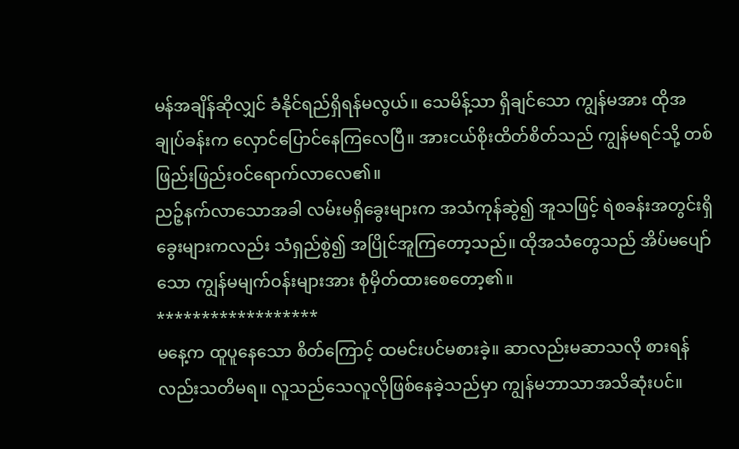မန်အချိန်ဆိုလျှင် ခံနိုင်ရည်ရှိရန်မလွယ်။ သေမိန့်သာ ရှိချင်သော ကျွန်မအား ထိုအချုပ်ခန်းက လှောင်ပြောင်နေကြလေပြီ။ အားငယ်စိုးထိတ်စိတ်သည် ကျွန်မရင်သို့ တစ်ဖြည်းဖြည်းဝင်ရောက်လာလေ၏။
ညဉ့်နက်လာသောအခါ လမ်းမရှိခွေးများက အသံကုန်ဆွဲ၍ အူသဖြင့် ရဲစခန်းအတွင်းရှိ ခွေးများကလည်း သံရှည်စွဲ၍ အပြိုင်အူကြတော့သည်။ ထိုအသံတွေသည် အိပ်မပျော်သော ကျွန်မမျက်ဝန်းများအား စုံမှိတ်ထားစေတော့၏။
******************
မနေ့က ထူပူနေသော စိတ်ကြောင့် ထမင်းပင်မစားခဲ့။ ဆာလည်းမဆာသလို စားရန်လည်းသတိမရ။ လူသည်သေလူလိုဖြစ်နေခဲ့သည်မှာ ကျွန်မဘာသာအသိဆုံးပင်။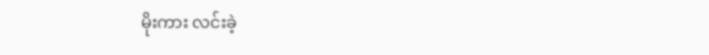မိုးကား လင်းခဲ့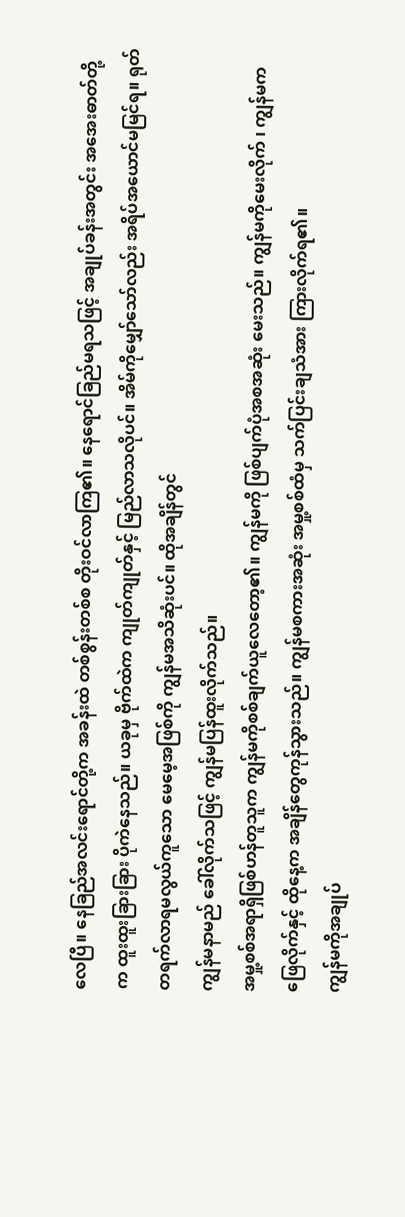လေပြီ။ နေခြည်အလင်းရောင်တို့က အခန်းထဲ တစ်စွန်းတစ်စ တိုးဝင်လာကြ၏။ နေရောင်ခြည်မရသဖြင့် အချုပ်ခန်းအတွင်း အအေးဓာတ်တို့က ထူးထူးခြားခြား ပိုကဲနေသည်။ ယခုမှ ဗိုက်ထဲက ကျုတ်ကျုတ်နှင့် မြည်လာသလိုပင်။ အိမ်ကိုမျှော်သော်လည်း အရိပ်အယောင်မမြင်ရ။ ရုတ်တရက်လာရမလွယ်ကူသော မေမေ့အဖြစ်ကို ကျွန်မအသိဆုံးပင်။ ထိုအချိန်တွင်
ကျွန်မနာမည် ခေါ်လိုက်သဖြင့် ကျွန်မပြန်ထူးလိုက်သည်။
အမှု့စစ်အရာရှိဖြစ်ဟန်တူသူက ကျွန်မကိုစစ်ချက်ယူလေတော့၏။ ကျွန်မကို ဖြစ်ပျက်ပုံအစအဆုံး မေးသည်။ ကျွန်မကိုမေးလိုက် ၊ ကျွန်မကဖြေလိုက်နှင့် ထိုနေ့က အချိန်တွေကုန်သွားသည်။ ကျွန်မစကားအဆုံး အမှု့စစ်ထံမှ သက်ပြင်းချသံအား ကြားလိုက်ရ၏။
ကျွန်မကိုအချုပ်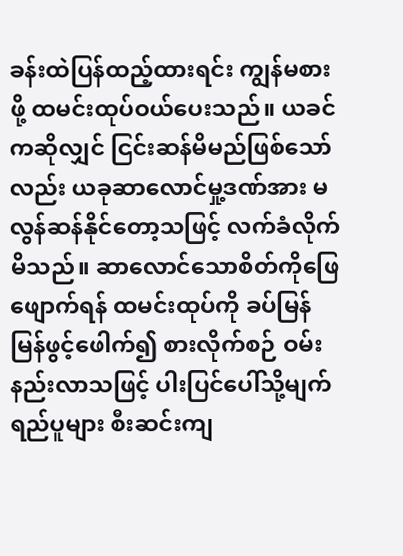ခန်းထဲပြန်ထည့်ထားရင်း ကျွန်မစားဖို့ ထမင်းထုပ်ဝယ်ပေးသည်။ ယခင်ကဆိုလျှင် ငြင်းဆန်မိမည်ဖြစ်သော်လည်း ယခုဆာလောင်မှု့ဒဏ်အား မလွန်ဆန်နိုင်တော့သဖြင့် လက်ခံလိုက်မိသည်။ ဆာလောင်သောစိတ်ကိုဖြေဖျောက်ရန် ထမင်းထုပ်ကို ခပ်မြန်မြန်ဖွင့်ဖေါက်၍ စားလိုက်စဉ် ဝမ်းနည်းလာသဖြင့် ပါးပြင်ပေါ်သို့မျက်ရည်ပူများ စီးဆင်းကျ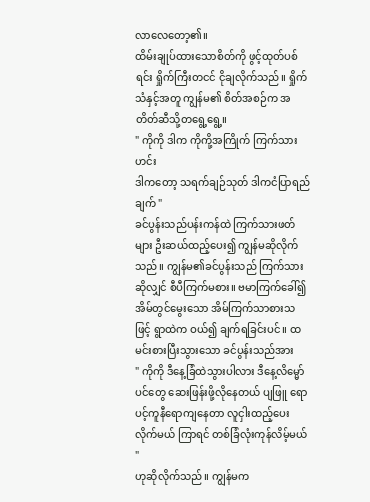လာလေတော့၏။
ထိမ်းချုပ်ထားသောစိတ်ကို ဖွင့်ထုတ်ပစ်ရင်း ရှိုက်ကြီးတငင် ငိုချလိုက်သည်။ ရှိုက်သံနှင့်အတူ ကျွန်မ၏ စိတ်အစဉ်က အတိတ်ဆီသို့တရွေ့ရွေ့။
" ကိုကို ဒါက ကိုကို့အကြိုက် ကြက်သားဟင်း
ဒါကတော့ သရက်ချဉ်သုတ် ဒါကငံပြာရည်ချက် "
ခင်ပွန်းသည်ပန်းကန်ထဲ ကြက်သားဖတ်များ ဦးဆယ်ထည့်ပေး၍ ကျွန်မဆိုလိုက်သည်။ ကျွန်မ၏ခင်ပွန်းသည် ကြက်သားဆိုလျှင် စီပီကြက်မစား။ ဗမာကြက်ခေါ်၍ အိမ်တွင်မွေးသော အိမ်ကြက်သာစားသဖြင့် ရွာထဲက ဝယ်၍ ချက်ရခြင်းပင်။ ထမင်းစားပြီးသွားသော ခင်ပွန်းသည်အား
" ကိုကို ဒီနေ့ခြံထဲသွားပါလား ဒီနေ့လိမ္မော်ပင်တွေ ဆေးဖြန်းဖို့လိုနေတယ် ပျဖြူ ရော ပင့်ကူနီရောကျနေတာ လူငှါးထည့်ပေးလိုက်မယ် ကြာရင် တစ်ခြံလုံးကုန်လိမ့်မယ် "
ဟုဆိုလိုက်သည်။ ကျွန်မက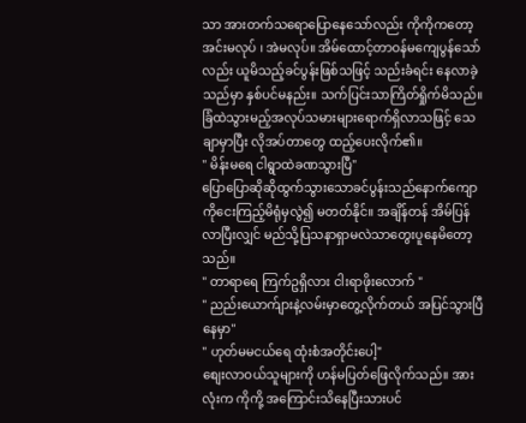သာ အားတက်သရောပြောနေသော်လည်း ကိုကိုကတော့အင်းမလုပ် ၊ အဲမလုပ်။ အိမ်ထောင့်တာဝန်မကျေပွန်သော်လည်း ယူမိသည့်ခင်ပွန်းဖြစ်သဖြင့် သည်းခံရင်း နေလာခဲ့သည်မှာ နှစ်ပင်မနည်း။ သက်ပြင်းသာကြိတ်ရှိုက်မိသည်။ ခြံထဲသွားမည့်အလုပ်သမားများရောက်ရှိလာသဖြင့် သေချာမှာပြီး လိုအပ်တာတွေ ထည့်ပေးလိုက်၏။
" မိန်းမရေ ငါရွာထဲခဏသွားပြီ"
ပြောပြောဆိုဆိုထွက်သွားသောခင်ပွန်းသည်နောက်ကျောကိုငေးကြည့်မိရုံမှလွဲ၍ မတတ်နိုင်။ အချိန်တန် အိမ်ပြန်လာပြီးလျှင် မည်သို့ပြသနာရှာမလဲသာတွေးပူနေမိတော့သည်။
" တာရာရေ ကြက်ဥရှိလား ငါးရာဖိုးလောက် "
" ညည်းယောက်ျားနဲ့လမ်းမှာတွေ့လိုက်တယ် အပြင်သွားပြီနေမှာ"
" ဟုတ်မမငယ်ရေ ထုံးစံအတိုင်းပေါ့"
စျေးလာဝယ်သူများကို ဟန်မပြတ်ဖြေလိုက်သည်။ အားလုံးက ကိုကို့ အကြောင်းသိနေပြီးသားပင်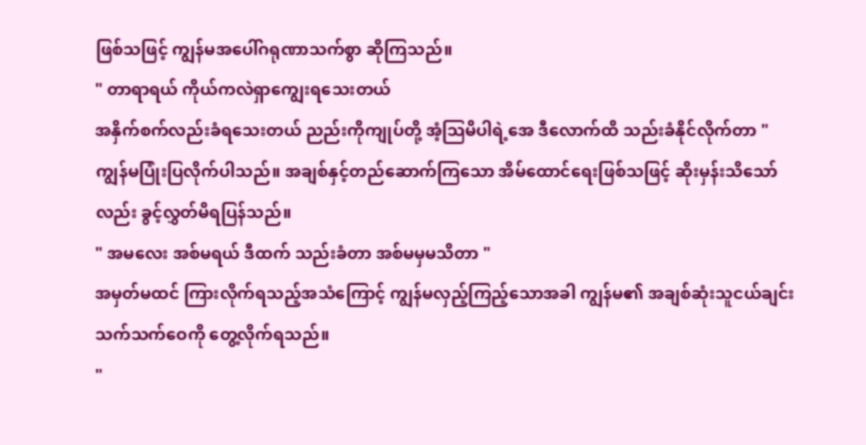ဖြစ်သဖြင့် ကျွန်မအပေါ်ဂရုဏာသက်စွာ ဆိုကြသည်။
" တာရာရယ် ကိုယ်ကလဲရှာကျွေးရသေးတယ်
အနှိက်စက်လည်းခံရသေးတယ် ညည်းကိုကျုပ်တို့ အံ့သြမိပါရဲ့အေ ဒီလောက်ထိ သည်းခံနိုင်လိုက်တာ "
ကျွန်မပြုံးပြလိုက်ပါသည်။ အချစ်နှင့်တည်ဆောက်ကြသော အိမ်ထောင်ရေးဖြစ်သဖြင့် ဆိုးမှန်းသိသော်လည်း ခွင့်လွှတ်မိရပြန်သည်။
" အမလေး အစ်မရယ် ဒီထက် သည်းခံတာ အစ်မမှမသိတာ "
အမှတ်မထင် ကြားလိုက်ရသည့်အသံကြောင့် ကျွန်မလှည့်ကြည့်သောအခါ ကျွန်မ၏ အချစ်ဆုံးသူငယ်ချင်း သက်သက်ဝေကို တွေ့လိုက်ရသည်။
"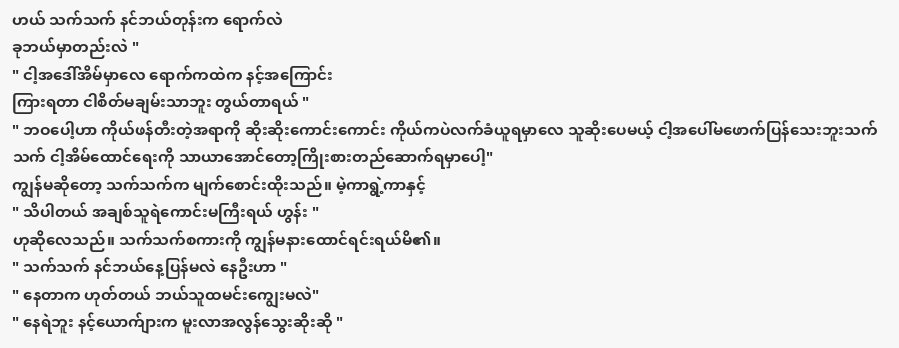ဟယ် သက်သက် နင်ဘယ်တုန်းက ရောက်လဲ
ခုဘယ်မှာတည်းလဲ "
" ငါ့အဒေါ်အိမ်မှာလေ ရောက်ကထဲက နင့်အကြောင်း
ကြားရတာ ငါစိတ်မချမ်းသာဘူး တွယ်တာရယ် "
" ဘဝပေါ့ဟာ ကိုယ်ဖန်တီးတဲ့အရာကို ဆိုးဆိုးကောင်းကောင်း ကိုယ်ကပဲလက်ခံယူရမှာလေ သူဆိုးပေမယ့် ငါ့အပေါ်မဖောက်ပြန်သေးဘူးသက်သက် ငါ့အိမ်ထောင်ရေးကို သာယာအောင်တော့ကြိုးစားတည်ဆောက်ရမှာပေါ့"
ကျွန်မဆိုတော့ သက်သက်က မျက်စောင်းထိုးသည်။ မဲ့ကာရွဲ့ကာနှင့်
" သိပါတယ် အချစ်သူရဲကောင်းမကြီးရယ် ဟွန်း "
ဟုဆိုလေသည်။ သက်သက်စကားကို ကျွန်မနားထောင်ရင်းရယ်မိ၏။
" သက်သက် နင်ဘယ်နေ့ပြန်မလဲ နေဦးဟာ "
" နေတာက ဟုတ်တယ် ဘယ်သူထမင်းကျွေးမလဲ"
" နေရဲဘူး နင့်ယောက်ျားက မူးလာအလွန်သွေးဆိုးဆို "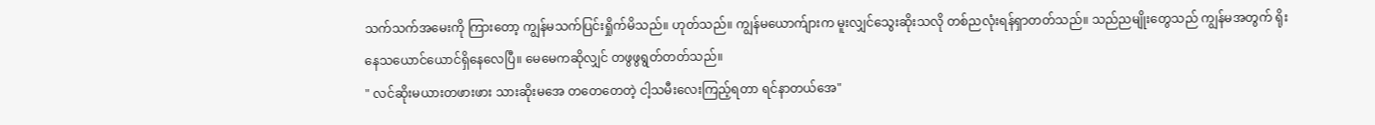သက်သက်အမေးကို ကြားတော့ ကျွန်မသက်ပြင်းရှိုက်မိသည်။ ဟုတ်သည်။ ကျွန်မယောက်ျားက မူးလျှင်သွေးဆိုးသလို တစ်ညလုံးရန်ရှာတတ်သည်။ သည်ညမျိုးတွေသည် ကျွန်မအတွက် ရိုးနေသယောင်ယောင်ရှိနေလေပြီ။ မေမေကဆိုလျှင် တဖွဖွရွတ်တတ်သည်။
" လင်ဆိုးမယားတဖားဖား သားဆိုးမအေ တတေတေတဲ့ ငါ့သမီးလေးကြည့်ရတာ ရင်နာတယ်အေ"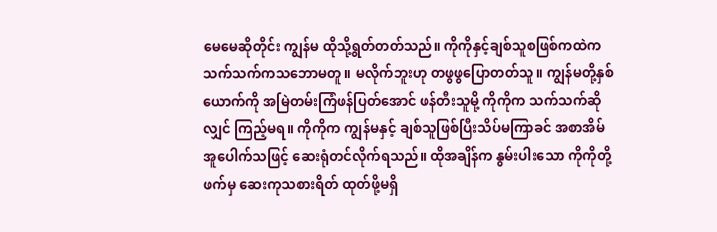မေမေဆိုတိုင်း ကျွန်မ ထိုသို့ရွတ်တတ်သည်။ ကိုကိုနှင့်ချစ်သူစဖြစ်ကထဲက သက်သက်ကသဘောမတူ။ မလိုက်ဘူးဟု တဖွဖွပြောတတ်သူ။ ကျွန်မတို့နှစ်ယောက်ကို အမြဲတမ်းကြံဖန်ပြတ်အောင် ဖန်တီးသူမို့ ကိုကိုက သက်သက်ဆိုလျှင် ကြည့်မရ။ ကိုကိုက ကျွန်မနှင့် ချစ်သူဖြစ်ပြီးသိပ်မကြာခင် အစာအိမ် အူပေါက်သဖြင့် ဆေးရုံတင်လိုက်ရသည်။ ထိုအချိန်က နွမ်းပါးသော ကိုကိုတို့ဖက်မှ ဆေးကုသစားရိတ် ထုတ်ဖို့မရှိ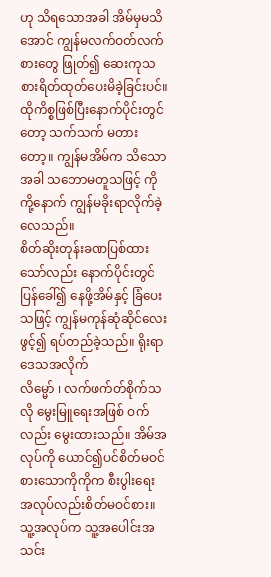ဟု သိရသောအခါ အိမ်မှမသိအောင် ကျွန်မလက်ဝတ်လက်စားတွေ ဖြုတ်၍ ဆေးကုသစားရိတ်ထုတ်ပေးမိခဲ့ခြင်းပင်။ ထိုကိစ္စဖြစ်ပြီးနောက်ပိုင်းတွင်တော့ သက်သက် မတားတော့။ ကျွန်မအိမ်က သိသောအခါ သဘောမတူသဖြင့် ကိုကို့နောက် ကျွန်မခိုးရာလိုက်ခဲ့လေသည်။
စိတ်ဆိုးတုန်းခဏပြစ်ထားသော်လည်း နောက်ပိုင်းတွင်
ပြန်ခေါ်၍ နေဖို့အိမ်နှင့် ခြံပေးသဖြင့် ကျွန်မကုန်ဆုံဆိုင်လေးဖွင့်၍ ရပ်တည်ခဲ့သည်။ ရိုးရာဒေသအလိုက်
လိမ္မော် ၊ လက်ဖက်တ်စိုက်သလို မွေးမြူရေးအဖြစ် ဝက်လည်း မွေးထားသည်။ အိမ်အလုပ်ကို ယောင်၍ပင်စိတ်မဝင်စားသောကိုကိုက စီးပွါးရေးအလုပ်လည်းစိတ်မဝင်စား။ သူ့အလုပ်က သူ့အပေါင်းအသင်း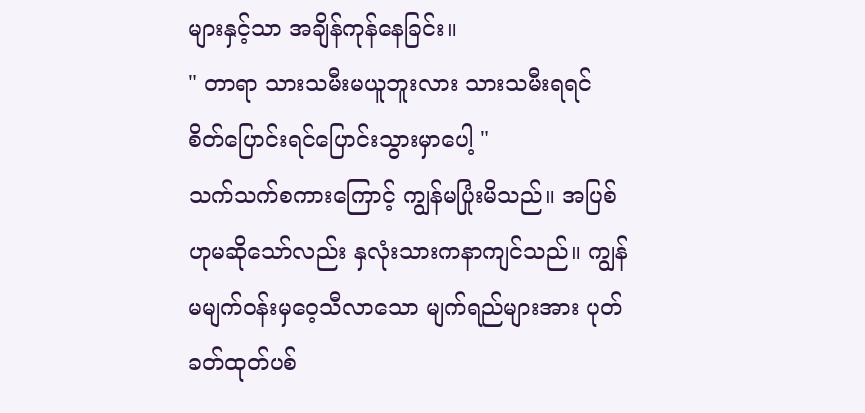များနှင့်သာ အချိန်ကုန်နေခြင်း။
" တာရာ သားသမီးမယူဘူးလား သားသမီးရရင် စိတ်ပြောင်းရင်ပြောင်းသွားမှာပေါ့ "
သက်သက်စကားကြောင့် ကျွန်မပြုံးမိသည်။ အပြစ်ဟုမဆိုသော်လည်း နှလုံးသားကနာကျင်သည်။ ကျွန်မမျက်ဝန်းမှဝေ့သီလာသော မျက်ရည်များအား ပုတ်ခတ်ထုတ်ပစ်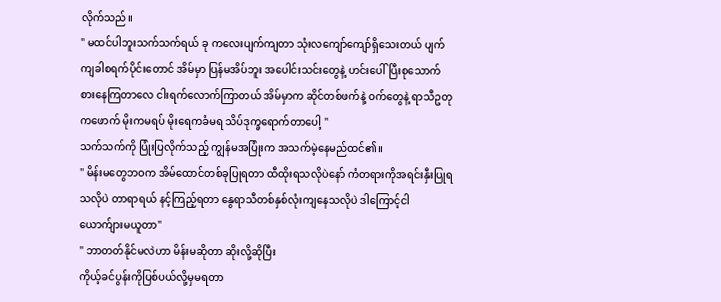လိုက်သည်။
" မထင်ပါဘူးသက်သက်ရယ် ခု ကလေးပျက်ကျတာ သုံးလကျော်ကျော်ရှိသေးတယ် ပျက်ကျခါစရက်ပိုင်းတောင် အိမ်မှာ ပြန်မအိပ်ဘူး အပေါင်းသင်းတွေနဲ့ ဟင်းပေါ်ပြီးစုသောက်စားနေကြတာလေ ငါးရက်လောက်ကြာတယ် အိမ်မှာက ဆိုင်တစ်ဖက်နဲ့ ဝက်တွေနဲ့ ရာသီဥတုကဖောက် မိုးကမရပ် မိုးရေကခံမရ သိပ်ဒုက္ခရောက်တာပေါ့ "
သက်သက်ကို ပြုံးပြလိုက်သည့် ကျွန်မအပြုံးက အသက်မဲ့နေမည်ထင်၏။
" မိန်းမတွေဘဝက အိမ်ထောင်တစ်ခုပြုရတာ ထီထိုးရသလိုပဲနော် ကံတရားကိုအရင်းနှီးပြုရသလိုပဲ တာရာရယ် နင့်ကြည့်ရတာ နွေရာသီတစ်နှစ်လုံးကျနေသလိုပဲ ဒါကြောင့်ငါယောက်ျားမယူတာ"
" ဘာတတ်နိုင်မလဲဟာ မိန်းမဆိုတာ ဆိုးလို့ဆိုပြီး
ကိုယ့်ခင်ပွန်းကိုပြစ်ပယ်လို့မှမရတာ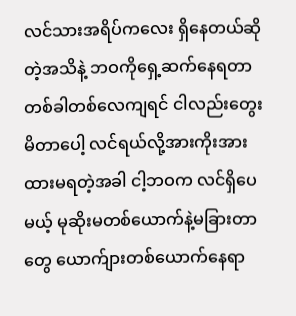လင်သားအရိပ်ကလေး ရှိနေတယ်ဆိုတဲ့အသိနဲ့ ဘဝကိုရှေ့ဆက်နေရတာ
တစ်ခါတစ်လေကျရင် ငါလည်းတွေးမိတာပေါ့ လင်ရယ်လို့အားကိုးအားထားမရတဲ့အခါ ငါ့ဘဝက လင်ရှိပေမယ့် မုဆိုးမတစ်ယောက်နဲ့မခြားတာတွေ ယောက်ျားတစ်ယောက်နေရာ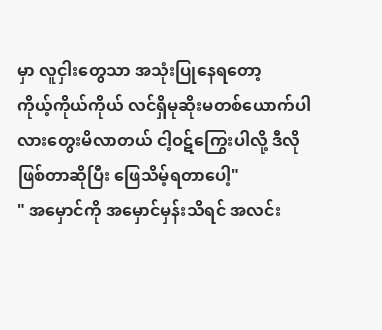မှာ လူငှါးတွေသာ အသုံးပြုနေရတော့
ကိုယ့်ကိုယ်ကိုယ် လင်ရှိမုဆိုးမတစ်ယောက်ပါလားတွေးမိလာတယ် ငါ့ဝဋ်ကြွေးပါလို့ ဒီလိုဖြစ်တာဆိုပြီး ဖြေသိမ့်ရတာပေါ့"
" အမှောင်ကို အမှောင်မှန်းသိရင် အလင်း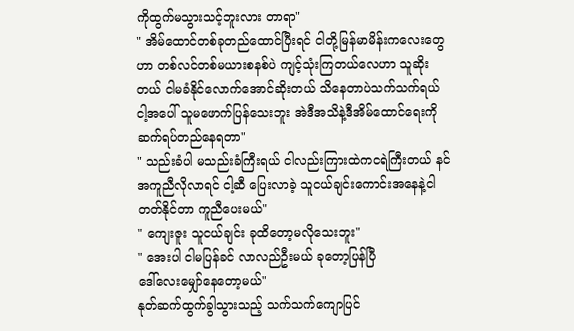ကိုထွက်မသွားသင့်ဘူးလား တာရာ"
" အိမ်ထောင်တစ်ခုတည်ထောင်ပြီးရင် ငါတို့မြန်မာမိန်းကလေးတွေဟာ တစ်လင်တစ်မယားစနစ်ပဲ ကျင့်သုံးကြတယ်လေဟာ သူဆိုးတယ် ငါမခံနိုင်လောက်အောင်ဆိုးတယ် သိနေတာပဲသက်သက်ရယ် ငါ့အပေါ် သူမဖောက်ပြန်သေးဘူး အဲဒီအသိနဲ့ဒီအိမ်ထောင်ရေးကို ဆက်ရပ်တည်နေရတာ"
" သည်းခံပါ မသည်းခံကြီးရယ် ငါလည်းကြားထဲကငရဲကြီးတယ် နင်အကူညီလိုလာရင် ငါ့ဆီ ပြေးလာခဲ့ သူငယ်ချင်းကောင်းအနေနဲ့ငါတတ်နိုင်တာ ကူညီပေးမယ်"
" ကျေးဇူး သူငယ်ချင်း ခုထိတော့မလိုသေးဘူး"
" အေးပါ ငါမပြန်ခင် လာလည်ဦးမယ် ခုတော့ပြန်ပြီ
ဒေါ်လေးမျှော်နေတော့မယ်"
နုတ်ဆက်ထွက်ခွါသွားသည့် သက်သက်ကျောပြင်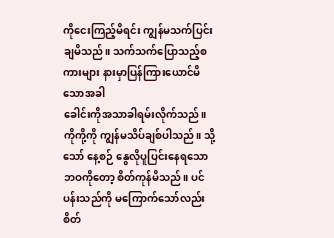ကိုငေးကြည့်မိရင်း ကျွန်မသက်ပြင်းချမိသည်။ သက်သက်ပြောသည့်စကားများ နားမှာပြန်ကြားယောင်မိသောအခါ
ခေါင်းကိုအသာခါရမ်းလိုက်သည်။
ကိုကို့ကို ကျွန်မသိပ်ချစ်ပါသည်။ သို့သော် နေ့စဉ် နွေလိုပူပြင်းနေရသော ဘဝကိုတော့ စိတ်ကုန်မိသည်။ ပင်ပန်းသည်ကို မကြောက်သော်လည်း စိတ်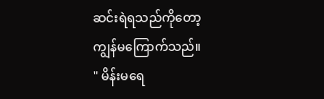ဆင်းရဲရသည်ကိုတော့ ကျွန်မကြောက်သည်။
" မိန်းမရေ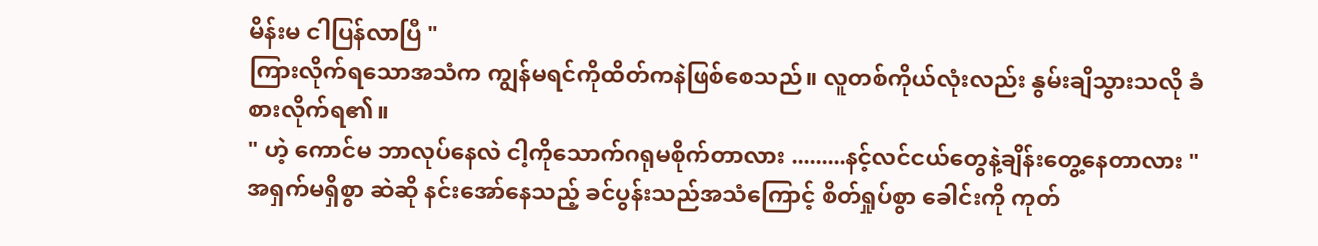မိန်းမ ငါပြန်လာပြီ "
ကြားလိုက်ရသောအသံက ကျွန်မရင်ကိုထိတ်ကနဲဖြစ်စေသည်။ လူတစ်ကိုယ်လုံးလည်း နွမ်းချိသွားသလို ခံစားလိုက်ရ၏။
" ဟဲ့ ကောင်မ ဘာလုပ်နေလဲ ငါ့ကိုသောက်ဂရုမစိုက်တာလား .........နင့်လင်ငယ်တွေနဲ့ချိန်းတွေ့နေတာလား "
အရှက်မရှိစွာ ဆဲဆို နင်းအော်နေသည့် ခင်ပွန်းသည်အသံကြောင့် စိတ်ရှုပ်စွာ ခေါင်းကို ကုတ်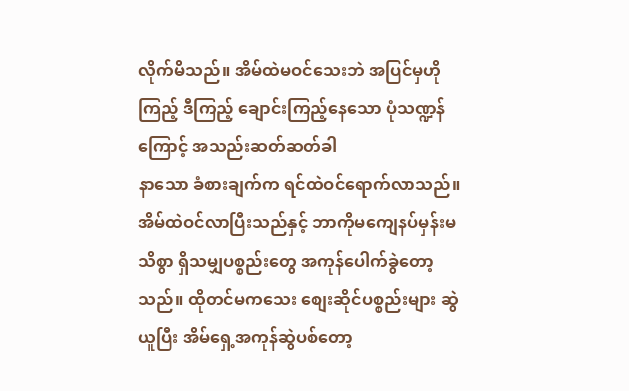လိုက်မိသည်။ အိမ်ထဲမဝင်သေးဘဲ အပြင်မှဟိုကြည့် ဒီကြည့် ချောင်းကြည့်နေသော ပုံသဏ္ဍန်ကြောင့် အသည်းဆတ်ဆတ်ခါ
နာသော ခံစားချက်က ရင်ထဲဝင်ရောက်လာသည်။
အိမ်ထဲဝင်လာပြီးသည်နှင့် ဘာကိုမကျေနပ်မှန်းမသိစွာ ရှိသမျှပစ္စည်းတွေ အကုန်ပေါက်ခွဲတော့သည်။ ထိုတင်မကသေး စျေးဆိုင်ပစ္စည်းများ ဆွဲယူပြီး အိမ်ရှေ့အကုန်ဆွဲပစ်တော့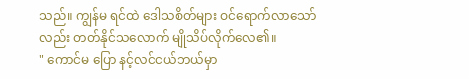သည်။ ကျွန်မ ရင်ထဲ ဒေါသစိတ်များ ဝင်ရောက်လာသော်လည်း တတ်နိုင်သလောက် မျိုသိပ်လိုက်လေ၏။
" ကောင်မ ပြော နင့်လင်ငယ်ဘယ်မှာ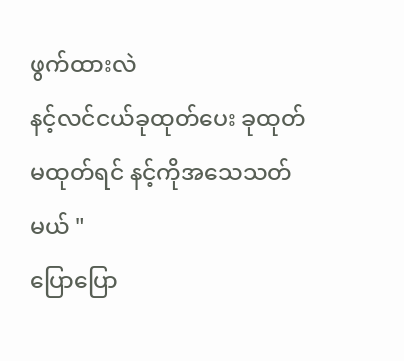ဖွက်ထားလဲ
နင့်လင်ငယ်ခုထုတ်ပေး ခုထုတ် မထုတ်ရင် နင့်ကိုအသေသတ်မယ် "
ပြောပြော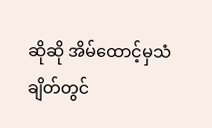ဆိုဆို အိမ်ထောင့်မှသံချိတ်တွင်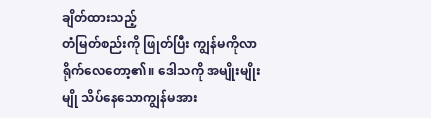ချိတ်ထားသည့်
တံမြတ်စည်းကို ဖြုတ်ပြီး ကျွန်မကိုလာရိုက်လေတော့၏။ ဒေါသကို အမျိုးမျိုးမျို သိပ်နေသောကျွန်မအား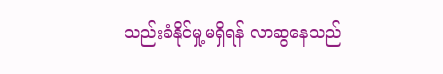သည်းခံနိုင်မှု့မရှိရန် လာဆွနေသည်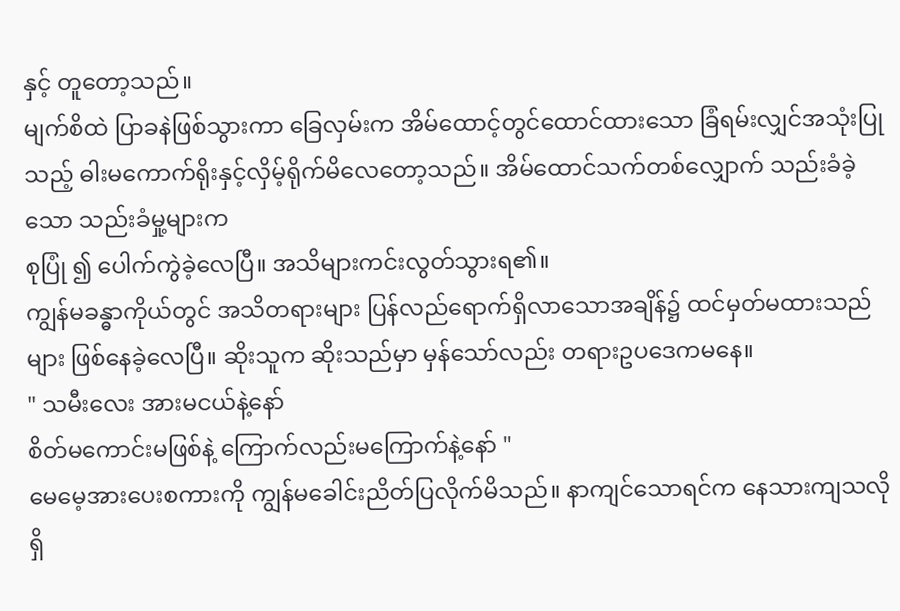နှင့် တူတော့သည်။
မျက်စိထဲ ပြာခနဲဖြစ်သွားကာ ခြေလှမ်းက အိမ်ထောင့်တွင်ထောင်ထားသော ခြံရမ်းလျှင်အသုံးပြုသည့် ဓါးမကောက်ရိုးနှင့်လှိမ့်ရိုက်မိလေတော့သည်။ အိမ်ထောင်သက်တစ်လျှောက် သည်းခံခဲ့သော သည်းခံမှု့များက
စုပြုံ ၍ ပေါက်ကွဲခဲ့လေပြီ။ အသိများကင်းလွတ်သွားရ၏။
ကျွန်မခန္ဓာကိုယ်တွင် အသိတရားများ ပြန်လည်ရောက်ရှိလာသောအချိန်၌ ထင်မှတ်မထားသည်များ ဖြစ်နေခဲ့လေပြီ။ ဆိုးသူက ဆိုးသည်မှာ မှန်သော်လည်း တရားဥပဒေကမနေ။
" သမီးလေး အားမငယ်နဲ့နော်
စိတ်မကောင်းမဖြစ်နဲ့ ကြောက်လည်းမကြောက်နဲ့နော် "
မေမေ့အားပေးစကားကို ကျွန်မခေါင်းညိတ်ပြလိုက်မိသည်။ နာကျင်သောရင်က နေသားကျသလိုရှိ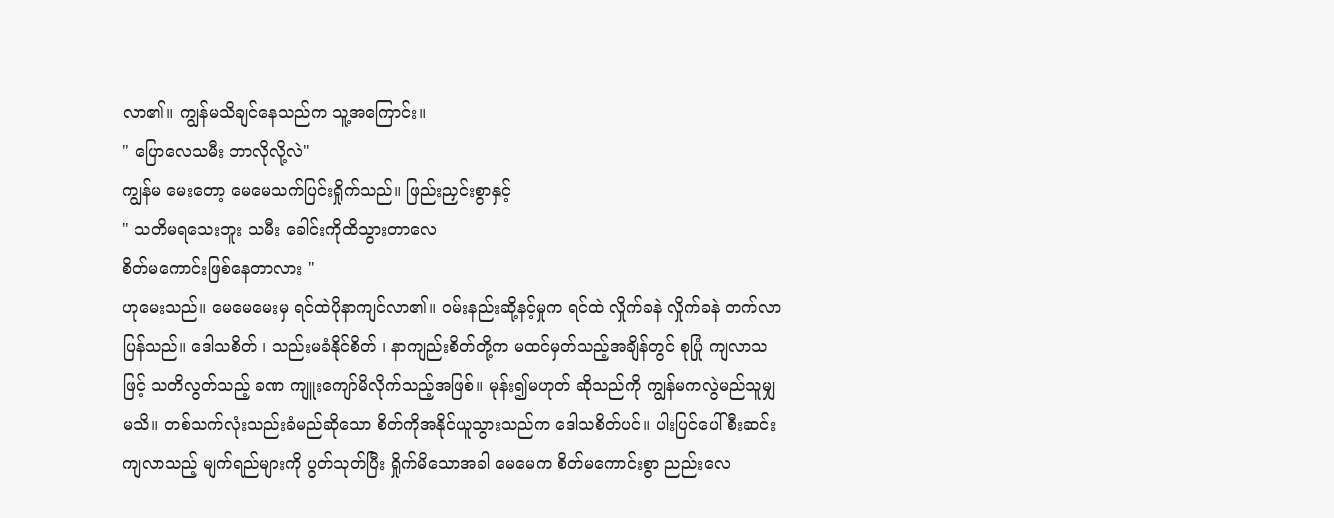လာ၏။ ကျွန်မသိချင်နေသည်က သူ့အကြောင်း။
" ပြောလေသမီး ဘာလိုလို့လဲ"
ကျွန်မ မေးတော့ မေမေသက်ပြင်းရှိုက်သည်။ ဖြည်းညှင်းစွာနှင့်
" သတိမရသေးဘူး သမီး ခေါင်းကိုထိသွားတာလေ
စိတ်မကောင်းဖြစ်နေတာလား "
ဟုမေးသည်။ မေမေမေးမှ ရင်ထဲပိုနာကျင်လာ၏။ ဝမ်းနည်းဆို့နင့်မှုက ရင်ထဲ လှိုက်ခနဲ လှိုက်ခနဲ တက်လာပြန်သည်။ ဒေါသစိတ် ၊ သည်းမခံနိုင်စိတ် ၊ နာကျည်းစိတ်တို့က မထင်မှတ်သည့်အချိန်တွင် စုပြုံ ကျလာသဖြင့် သတိလွတ်သည့် ခဏ ကျူးကျော်မိလိုက်သည့်အဖြစ်။ မုန်း၍မဟုတ် ဆိုသည်ကို ကျွန်မကလွဲမည်သူမျှမသိ။ တစ်သက်လုံးသည်းခံမည်ဆိုသော စိတ်ကိုအနိုင်ယူသွားသည်က ဒေါသစိတ်ပင်။ ပါးပြင်ပေါ်စီးဆင်းကျလာသည့် မျက်ရည်များကို ပွတ်သုတ်ပြီး ရှိုက်မိသောအခါ မေမေက စိတ်မကောင်းစွာ ညည်းလေ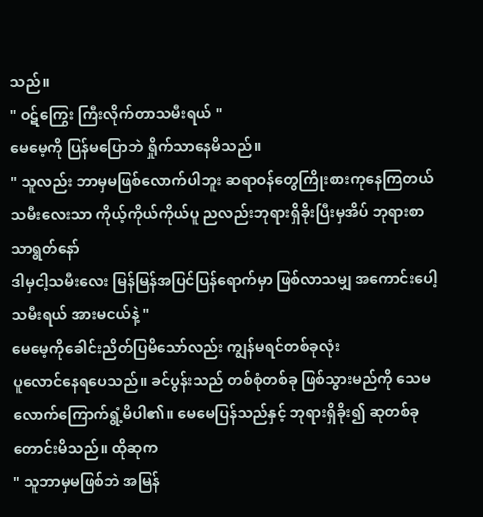သည်။
" ဝဋ်ကြွေး ကြီးလိုက်တာသမီးရယ် "
မေမေ့ကို ပြန်မပြောဘဲ ရှိုက်သာနေမိသည်။
" သူလည်း ဘာမှမဖြစ်လောက်ပါဘူး ဆရာဝန်တွေကြိုးစားကုနေကြတယ် သမီးလေးသာ ကိုယ့်ကိုယ်ကိုယ်ပူ ညလည်းဘုရားရှိခိုးပြီးမှအိပ် ဘုရားစာသာရွတ်နော်
ဒါမှငါ့သမီးလေး မြန်မြန်အပြင်ပြန်ရောက်မှာ ဖြစ်လာသမျှ အကောင်းပေါ့သမီးရယ် အားမငယ်နဲ့ "
မေမေ့ကိုခေါင်းညိတ်ပြမိသော်လည်း ကျွန်မရင်တစ်ခုလုံး
ပူလောင်နေရပေသည်။ ခင်ပွန်းသည် တစ်စုံတစ်ခု ဖြစ်သွားမည်ကို သေမလောက်ကြောက်ရွံ့မိပါ၏။ မေမေပြန်သည်နှင့် ဘုရားရှိခိုး၍ ဆုတစ်ခုတောင်းမိသည်။ ထိုဆုက
" သူဘာမှမဖြစ်ဘဲ အမြန်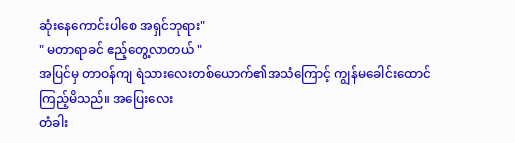ဆုံးနေကောင်းပါစေ အရှင်ဘုရား"
" မတာရာခင် ဧည့်တွေ့လာတယ် "
အပြင်မှ တာဝန်ကျ ရဲသားလေးတစ်ယောက်၏အသံကြောင့် ကျွန်မခေါင်းထောင်ကြည့်မိသည်။ အပြေးလေး
တံခါး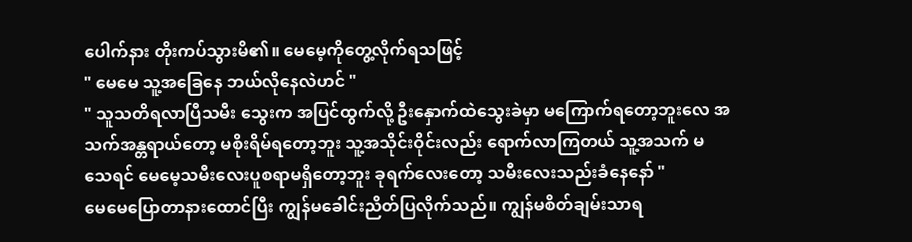ပေါက်နား တိုးကပ်သွားမိ၏။ မေမေ့ကိုတွေ့လိုက်ရသဖြင့်
" မေမေ သူ့အခြေနေ ဘယ်လိုနေလဲဟင် "
" သူသတိရလာပြီသမီး သွေးက အပြင်ထွက်လို့ ဦးနှောက်ထဲသွေးခဲမှာ မကြောက်ရတော့ဘူးလေ အသက်အန္တရာယ်တော့ မစိုးရိမ်ရတော့ဘူး သူ့အသိုင်းဝိုင်းလည်း ရောက်လာကြတယ် သူ့အသက် မသေရင် မေမေ့သမီးလေးပူစရာမရှိတော့ဘူး ခုရက်လေးတော့ သမီးလေးသည်းခံနေနော် "
မေမေပြောတာနားထောင်ပြီး ကျွန်မခေါင်းညိတ်ပြလိုက်သည်။ ကျွန်မစိတ်ချမ်းသာရ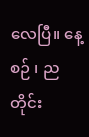လေပြီ။ နေ့စဉ် ၊ ညတိုင်း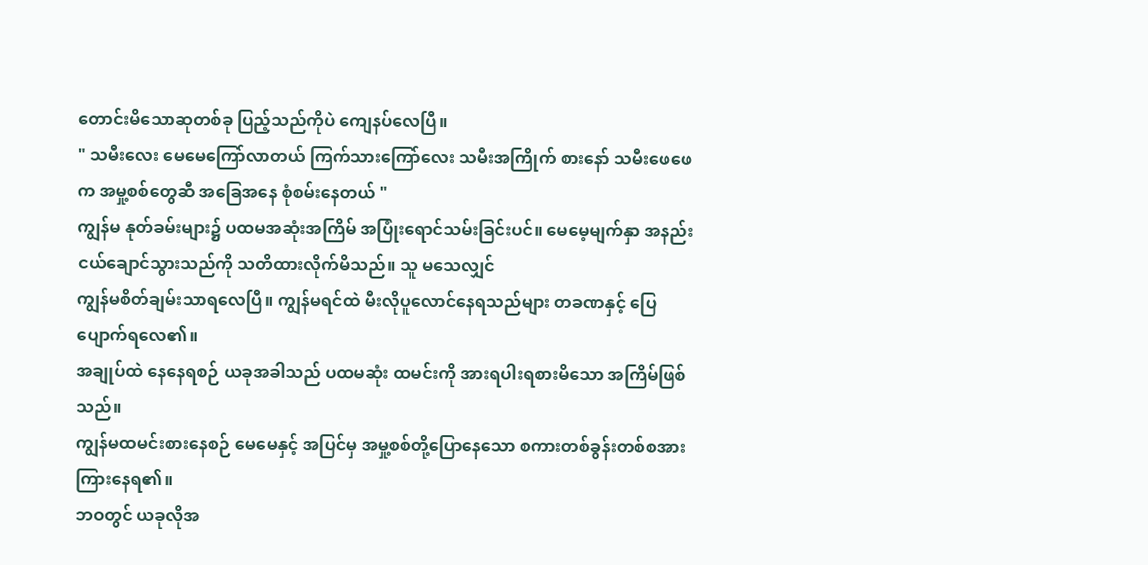တောင်းမိသောဆုတစ်ခု ပြည့်သည်ကိုပဲ ကျေနပ်လေပြီ။
" သမီးလေး မေမေကြော်လာတယ် ကြက်သားကြော်လေး သမီးအကြိုက် စားနော် သမီးဖေဖေက အမှု့စစ်တွေဆီ အခြေအနေ စုံစမ်းနေတယ် "
ကျွန်မ နုတ်ခမ်းများ၌ ပထမအဆုံးအကြိမ် အပြုံးရောင်သမ်းခြင်းပင်။ မေမေ့မျက်နှာ အနည်းငယ်ချောင်သွားသည်ကို သတိထားလိုက်မိသည်။ သူ မသေလျှင်
ကျွန်မစိတ်ချမ်းသာရလေပြီ။ ကျွန်မရင်ထဲ မီးလိုပူလောင်နေရသည်များ တခဏနှင့် ပြေပျောက်ရလေ၏။
အချုပ်ထဲ နေနေရစဉ် ယခုအခါသည် ပထမဆုံး ထမင်းကို အားရပါးရစားမိသော အကြိမ်ဖြစ်သည်။
ကျွန်မထမင်းစားနေစဉ် မေမေနှင့် အပြင်မှ အမှု့စစ်တို့ပြောနေသော စကားတစ်ခွန်းတစ်စအား ကြားနေရ၏။
ဘဝတွင် ယခုလိုအ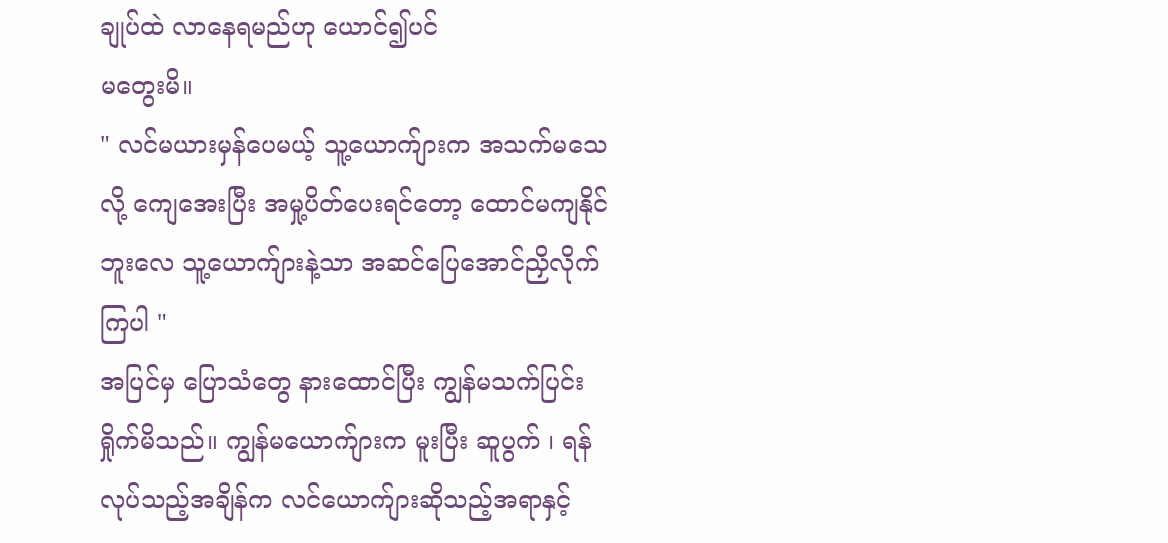ချုပ်ထဲ လာနေရမည်ဟု ယောင်၍ပင်
မတွေးမိ။
" လင်မယားမှန်ပေမယ့် သူ့ယောက်ျားက အသက်မသေလို့ ကျေအေးပြီး အမှု့ပိတ်ပေးရင်တော့ ထောင်မကျနိုင်ဘူးလေ သူ့ယောက်ျားနဲ့သာ အဆင်ပြေအောင်ညှိလိုက်ကြပါ "
အပြင်မှ ပြောသံတွေ နားထောင်ပြီး ကျွန်မသက်ပြင်းရှိုက်မိသည်။ ကျွန်မယောက်ျားက မူးပြီး ဆူပွက် ၊ ရန်လုပ်သည့်အချိန်က လင်ယောက်ျားဆိုသည့်အရာနှင့်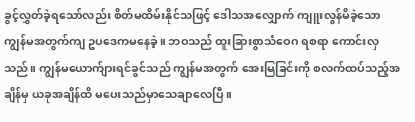ခွင့်လွှတ်ခဲ့ရသော်လည်း စိတ်မထိမ်းနိုင်သဖြင့် ဒေါသအလျှောက် ကျူးလွန်မိခဲ့သောကျွန်မအတွက်ကျ ဥပဒေကမနေခဲ့။ ဘဝသည် ထူးခြားစွာသံဝေဂ ရစရာ ကောင်းလှသည်။ ကျွန်မယောက်ျားရင်ခွင်သည် ကျွန်မအတွက် အေးမြခြင်းကို စလက်ထပ်သည့်အချိန်မှ ယခုအချိန်ထိ မပေးသည်မှာသေချာလေပြီ။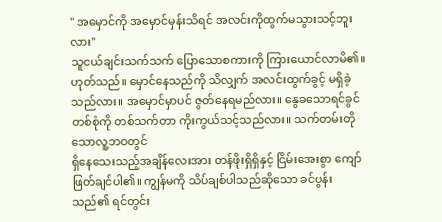" အမှောင်ကို အမှောင်မှန်းသိရင် အလင်းကိုထွက်မသွားသင့်ဘူးလား"
သူငယ်ချင်းသက်သက် ပြောသောစကားကို ကြားယောင်လာမိ၏။ ဟုတ်သည်။ မှောင်နေသည်ကို သိလျှက် အလင်းထွက်ခွင့် မရှိခဲ့သည်လား။ အမှောင်မှာပင် ဇွတ်နေရမည်လား။ နွေခသောရင်ခွင်တစ်စုံကို တစ်သက်တာ ကိုးကွယ်သင့်သည်လား။ သက်တမ်းတိုသောလူ့ဘဝတွင်
ရှိနေသေးသည့်အချိန်လေးအား တန်ဖိုးရှိရှိနှင့် ငြိမ်းအေးစွာ ကျော်ဖြတ်ချင်ပါ၏။ ကျွန်မကို သိပ်ချစ်ပါသည်ဆိုသော ခင်ပွန်းသည်၏ ရင်တွင်း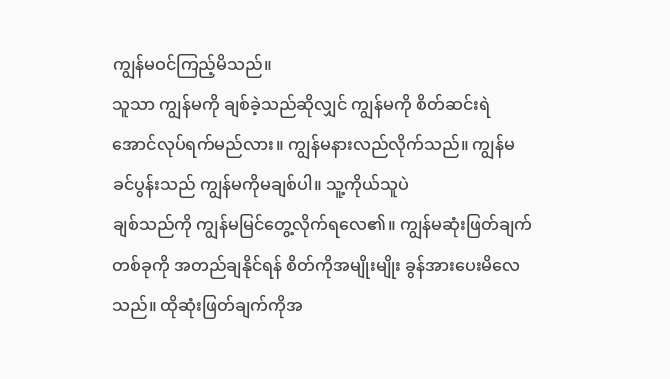ကျွန်မဝင်ကြည့်မိသည်။
သူသာ ကျွန်မကို ချစ်ခဲ့သည်ဆိုလျှင် ကျွန်မကို စိတ်ဆင်းရဲအောင်လုပ်ရက်မည်လား။ ကျွန်မနားလည်လိုက်သည်။ ကျွန်မခင်ပွန်းသည် ကျွန်မကိုမချစ်ပါ။ သူ့ကိုယ်သူပဲ
ချစ်သည်ကို ကျွန်မမြင်တွေ့လိုက်ရလေ၏။ ကျွန်မဆုံးဖြတ်ချက်တစ်ခုကို အတည်ချနိုင်ရန် စိတ်ကိုအမျိုးမျိုး ခွန်အားပေးမိလေသည်။ ထိုဆုံးဖြတ်ချက်ကိုအ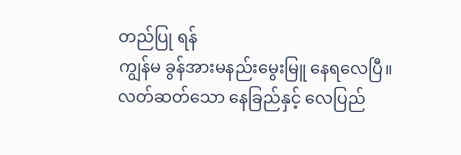တည်ပြု ရန်
ကျွန်မ ခွန်အားမနည်းမွေးမြူ နေရလေပြီ။
လတ်ဆတ်သော နေခြည်နှင့် လေပြည်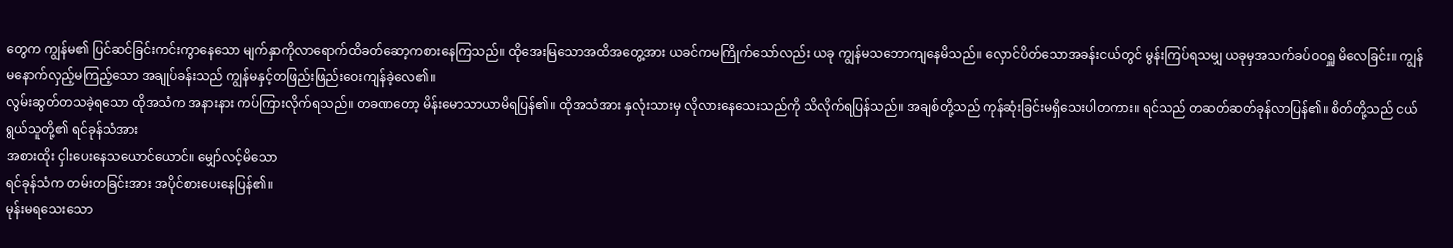တွေက ကျွန်မ၏ ပြင်ဆင်ခြင်းကင်းကွာနေသော မျက်နှာကိုလာရောက်ထိခတ်ဆော့ကစားနေကြသည်။ ထိုအေးမြသောအထိအတွေ့အား ယခင်ကမကြိုက်သော်လည်း ယခု ကျွန်မသဘောကျနေမိသည်။ လှောင်ပိတ်သောအခန်းငယ်တွင် မွန်းကြပ်ရသမျှ ယခုမှအသက်ခပ်ဝဝရှူ မိလေခြင်း။ ကျွန်မနောက်လှည့်မကြည့်သော အချုပ်ခန်းသည် ကျွန်မနှင့်တဖြည်းဖြည်းဝေးကျန်ခဲ့လေ၏။
လွမ်းဆွတ်တသခဲ့ရသော ထိုအသံက အနားနား ကပ်ကြားလိုက်ရသည်။ တခဏတော့ မိန်းမောသာယာမိရပြန်၏။ ထိုအသံအား နှလုံးသားမှ လိုလားနေသေးသည်ကို သိလိုက်ရပြန်သည်။ အချစ်တို့သည် ကုန်ဆုံးခြင်းမရှိသေးပါတကား။ ရင်သည် တဆတ်ဆတ်ခုန်လာပြန်၏။ စိတ်တို့သည် ငယ်ရွယ်သူတို့၏ ရင်ခုန်သံအား
အစားထိုး ငှါးပေးနေသယောင်ယောင်။ မျှော်လင့်မိသော
ရင်ခုန်သံက တမ်းတခြင်းအား အပိုင်စားပေးနေပြန်၏။
မုန်းမရသေးသော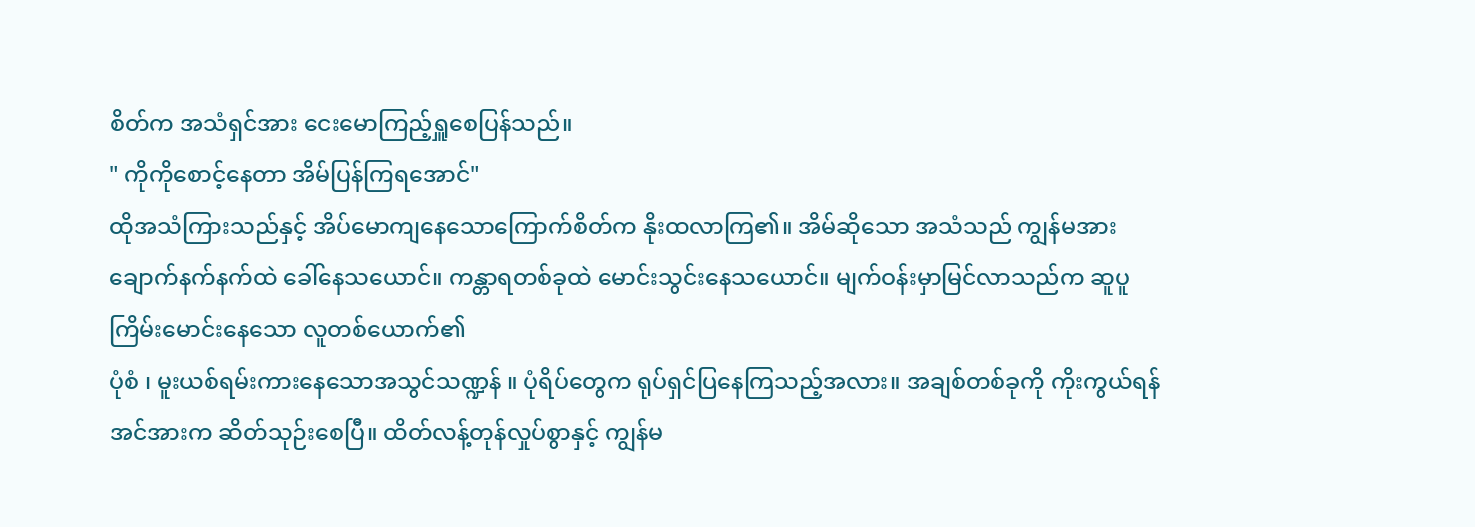စိတ်က အသံရှင်အား ငေးမောကြည့်ရှူစေပြန်သည်။
" ကိုကိုစောင့်နေတာ အိမ်ပြန်ကြရအောင်"
ထိုအသံကြားသည်နှင့် အိပ်မောကျနေသောကြောက်စိတ်က နိုးထလာကြ၏။ အိမ်ဆိုသော အသံသည် ကျွန်မအား ချောက်နက်နက်ထဲ ခေါ်နေသယောင်။ ကန္တာရတစ်ခုထဲ မောင်းသွင်းနေသယောင်။ မျက်ဝန်းမှာမြင်လာသည်က ဆူပူကြိမ်းမောင်းနေသော လူတစ်ယောက်၏
ပုံစံ ၊ မူးယစ်ရမ်းကားနေသောအသွင်သဏ္ဍန် ။ ပုံရိပ်တွေက ရုပ်ရှင်ပြနေကြသည့်အလား။ အချစ်တစ်ခုကို ကိုးကွယ်ရန် အင်အားက ဆိတ်သုဉ်းစေပြီ။ ထိတ်လန့်တုန်လှုပ်စွာနှင့် ကျွန်မ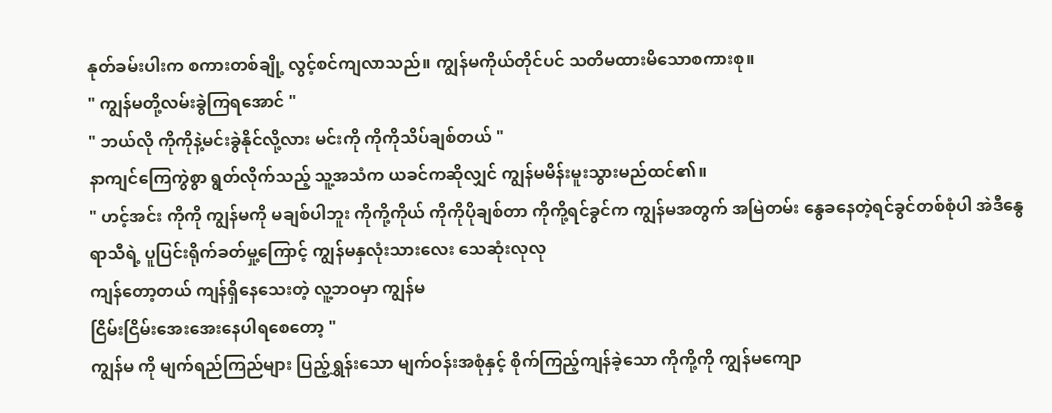နုတ်ခမ်းပါးက စကားတစ်ချို့ လွင့်စင်ကျလာသည်။ ကျွန်မကိုယ်တိုင်ပင် သတိမထားမိသောစကားစု။
" ကျွန်မတို့လမ်းခွဲကြရအောင် "
" ဘယ်လို ကိုကိုနဲ့မင်းခွဲနိုင်လို့လား မင်းကို ကိုကိုသိပ်ချစ်တယ် "
နာကျင်ကြေကွဲစွာ ရွတ်လိုက်သည့် သူ့အသံက ယခင်ကဆိုလျှင် ကျွန်မမိန်းမူးသွားမည်ထင်၏။
" ဟင့်အင်း ကိုကို ကျွန်မကို မချစ်ပါဘူး ကိုကို့ကိုယ် ကိုကိုပိုချစ်တာ ကိုကို့ရင်ခွင်က ကျွန်မအတွက် အမြဲတမ်း နွေခနေတဲ့ရင်ခွင်တစ်စုံပါ အဲဒီနွေရာသီရဲ့ ပူပြင်းရိုက်ခတ်မှု့ကြောင့် ကျွန်မနှလုံးသားလေး သေဆုံးလုလု
ကျန်တော့တယ် ကျန်ရှိနေသေးတဲ့ လူ့ဘဝမှာ ကျွန်မ
ငြိမ်းငြိမ်းအေးအေးနေပါရစေတော့ "
ကျွန်မ ကို မျက်ရည်ကြည်များ ပြည့်ရွှန်းသော မျက်ဝန်းအစုံနှင့် စိုက်ကြည့်ကျန်ခဲ့သော ကိုကို့ကို ကျွန်မကျော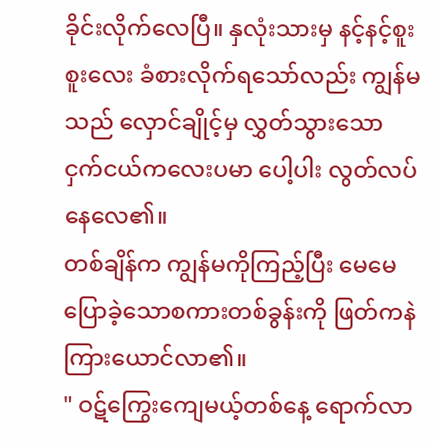ခိုင်းလိုက်လေပြီ။ နှလုံးသားမှ နင့်နင့်စူးစူးလေး ခံစားလိုက်ရသော်လည်း ကျွန်မသည် လှောင်ချိုင့်မှ လွှတ်သွားသော ငှက်ငယ်ကလေးပမာ ပေါ့ပါး လွတ်လပ်နေလေ၏။
တစ်ချိန်က ကျွန်မကိုကြည့်ပြီး မေမေပြောခဲ့သောစကားတစ်ခွန်းကို ဖြတ်ကနဲကြားယောင်လာ၏။
" ဝဋ်ကြွေးကျေမယ့်တစ်နေ့ ရောက်လာ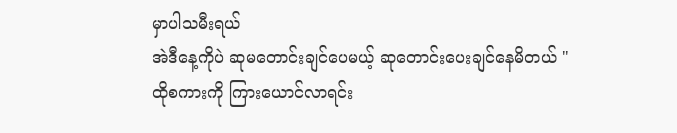မှာပါသမီးရယ်
အဲဒီနေ့ကိုပဲ ဆုမတောင်းချင်ပေမယ့် ဆုတောင်းပေးချင်နေမိတယ် "
ထိုစကားကို ကြားယောင်လာရင်း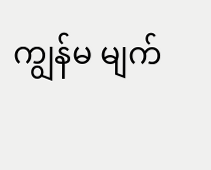ကျွန်မ မျက်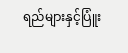ရည်များနှင့်ပြူံး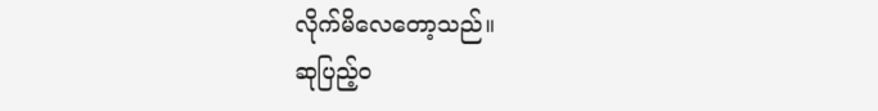လိုက်မိလေတော့သည်။
ဆုပြည့်ဝ